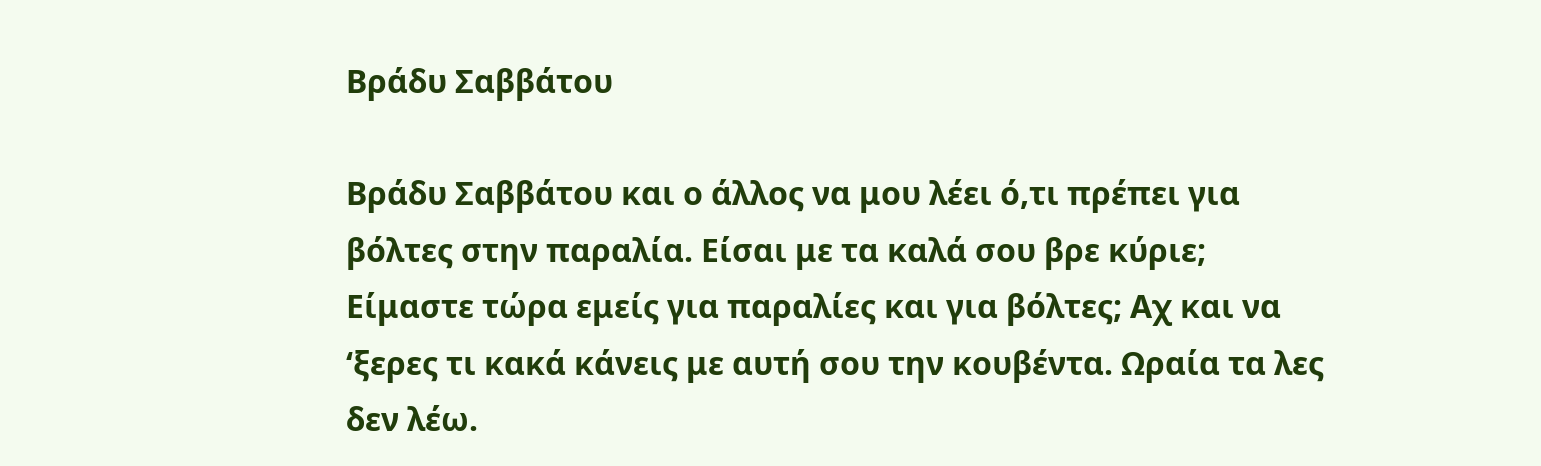Βράδυ Σαββάτου

Βράδυ Σαββάτου και ο άλλος να μου λέει ό,τι πρέπει για βόλτες στην παραλία. Είσαι με τα καλά σου βρε κύριε; Είμαστε τώρα εμείς για παραλίες και για βόλτες; Αχ και να ‘ξερες τι κακά κάνεις με αυτή σου την κουβέντα. Ωραία τα λες δεν λέω.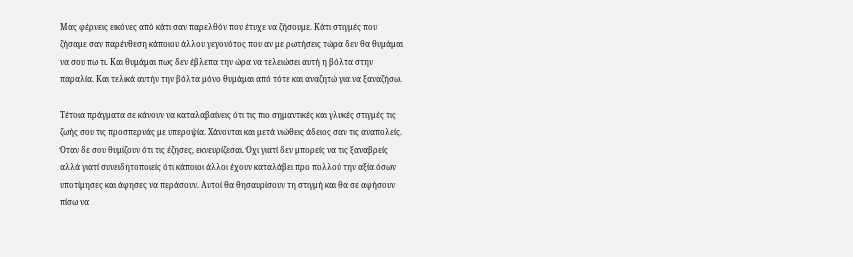Μας φέρνεις εικόνες από κάτι σαν παρελθόν που έτυχε να ζήσουμε. Κάτι στιγμές που ζήσαμε σαν παρένθεση κάποιου άλλου γεγονότος που αν με ρωτήσεις τώρα δεν θα θυμάμαι να σου πω τι. Και θυμάμαι πως δεν έβλεπα την ώρα να τελειώσει αυτή η βόλτα στην παραλία. Και τελικά αυτήν την βόλτα μόνο θυμάμαι από τότε και αναζητώ για να ξαναζήσω.

Τέτοια πράγματα σε κάνουν να καταλαβαίνεις ότι τις πιο σημαντικές και γλυκές στιγμές τις ζωής σου τις προσπερνάς με υπεροψία. Χάνονται και μετά νιώθεις άδειος σαν τις αναπολείς. Όταν δε σου θυμίζουν ότι τις έζησες, εκνευρίζεσαι. Όχι γιατί δεν μπορείς να τις ξαναβρείς αλλά γιατί συνειδητοποιείς ότι κάποιοι άλλοι έχουν καταλάβει προ πολλού την αξία όσων υποτίμησες και άφησες να περάσουν. Αυτοί θα θησαυρίσουν τη στιγμή και θα σε αφήσουν πίσω να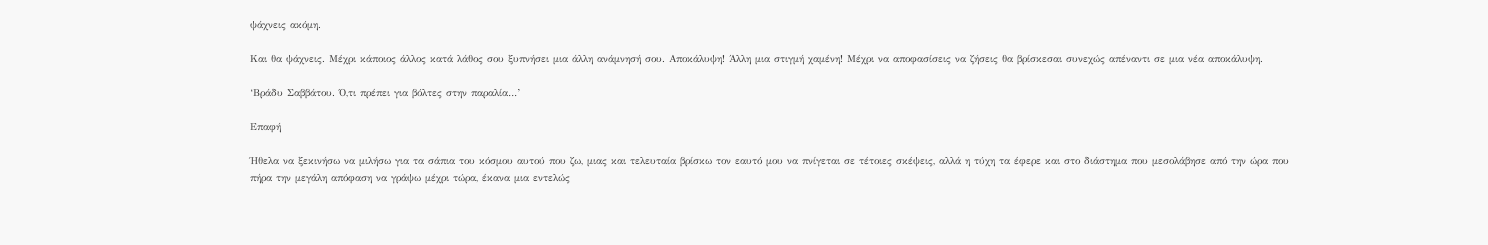ψάχνεις ακόμη.

Και θα ψάχνεις. Μέχρι κάποιος άλλος κατά λάθος σου ξυπνήσει μια άλλη ανάμνησή σου. Αποκάλυψη! Άλλη μια στιγμή χαμένη! Μέχρι να αποφασίσεις να ζήσεις θα βρίσκεσαι συνεχώς απέναντι σε μια νέα αποκάλυψη.

‘Βράδυ Σαββάτου. Ό,τι πρέπει για βόλτες στην παραλία…’

Επαφή

Ήθελα να ξεκινήσω να μιλήσω για τα σάπια του κόσμου αυτού που ζω, μιας και τελευταία βρίσκω τον εαυτό μου να πνίγεται σε τέτοιες σκέψεις, αλλά η τύχη τα έφερε και στο διάστημα που μεσολάβησε από την ώρα που πήρα την μεγάλη απόφαση να γράψω μέχρι τώρα, έκανα μια εντελώς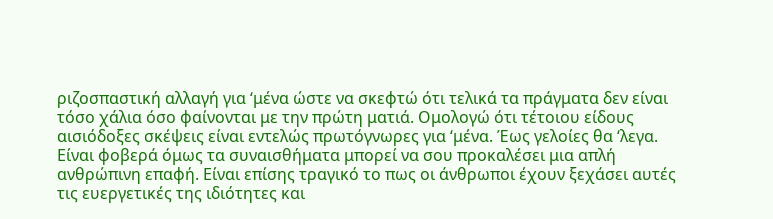ριζοσπαστική αλλαγή για ‘μένα ώστε να σκεφτώ ότι τελικά τα πράγματα δεν είναι τόσο χάλια όσο φαίνονται με την πρώτη ματιά. Ομολογώ ότι τέτοιου είδους αισιόδοξες σκέψεις είναι εντελώς πρωτόγνωρες για ‘μένα. Έως γελοίες θα ‘λεγα. Είναι φοβερά όμως τα συναισθήματα μπορεί να σου προκαλέσει μια απλή ανθρώπινη επαφή. Είναι επίσης τραγικό το πως οι άνθρωποι έχουν ξεχάσει αυτές τις ευεργετικές της ιδιότητες και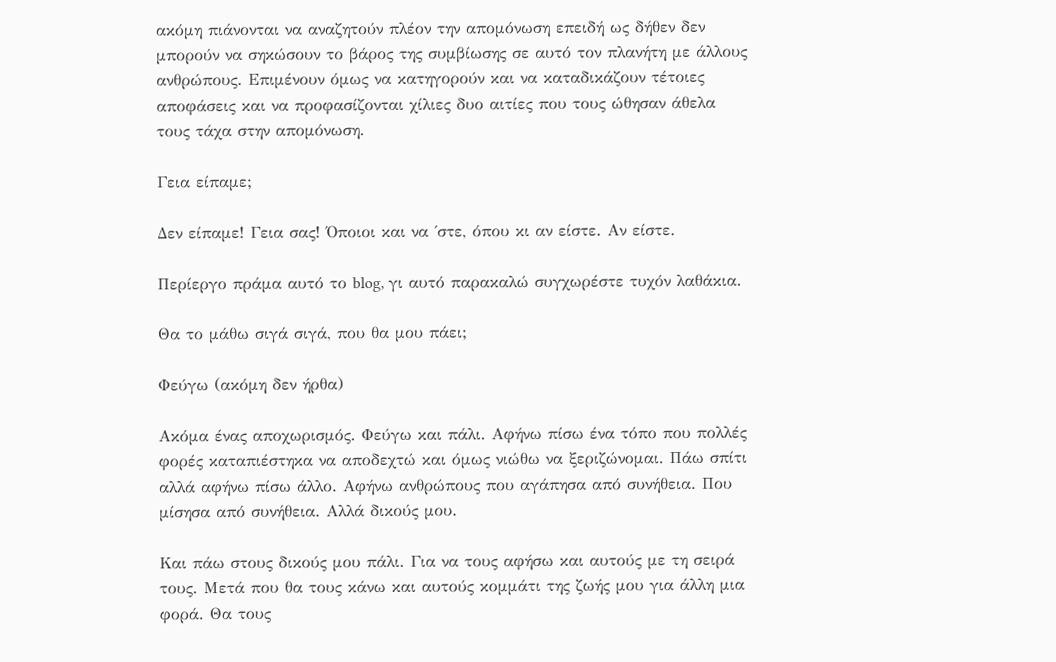ακόμη πιάνονται να αναζητούν πλέον την απομόνωση επειδή ως δήθεν δεν μπορούν να σηκώσουν το βάρος της συμβίωσης σε αυτό τον πλανήτη με άλλους ανθρώπους. Επιμένουν όμως να κατηγορούν και να καταδικάζουν τέτοιες αποφάσεις και να προφασίζονται χίλιες δυο αιτίες που τους ώθησαν άθελα τους τάχα στην απομόνωση.

Γεια είπαμε;

Δεν είπαμε! Γεια σας! Όποιοι και να ΄στε, όπου κι αν είστε. Αν είστε.

Περίεργο πράμα αυτό το blog, γι αυτό παρακαλώ συγχωρέστε τυχόν λαθάκια.

Θα το μάθω σιγά σιγά, που θα μου πάει;

Φεύγω (ακόμη δεν ήρθα)

Ακόμα ένας αποχωρισμός. Φεύγω και πάλι. Αφήνω πίσω ένα τόπο που πολλές φορές καταπιέστηκα να αποδεχτώ και όμως νιώθω να ξεριζώνομαι. Πάω σπίτι αλλά αφήνω πίσω άλλο. Αφήνω ανθρώπους που αγάπησα από συνήθεια. Που μίσησα από συνήθεια. Αλλά δικούς μου.

Και πάω στους δικούς μου πάλι. Για να τους αφήσω και αυτούς με τη σειρά τους. Μετά που θα τους κάνω και αυτούς κομμάτι της ζωής μου για άλλη μια φορά. Θα τους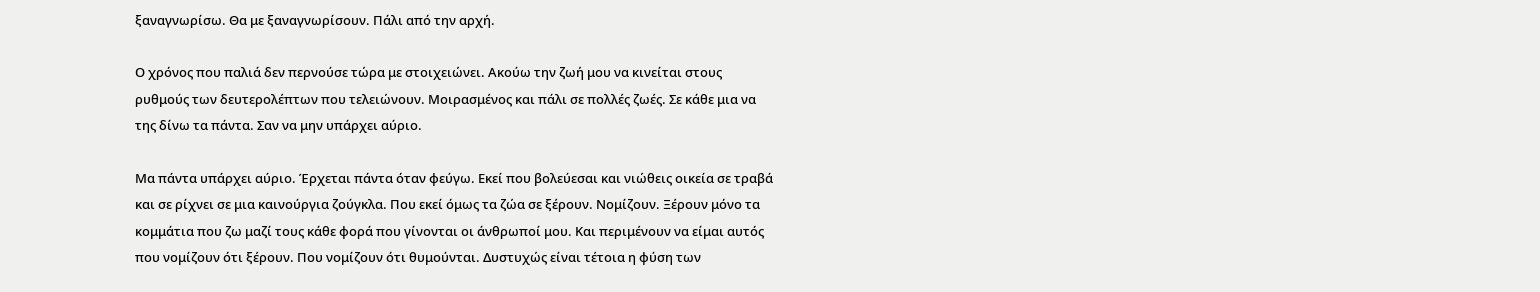ξαναγνωρίσω. Θα με ξαναγνωρίσουν. Πάλι από την αρχή.

Ο χρόνος που παλιά δεν περνούσε τώρα με στοιχειώνει. Ακούω την ζωή μου να κινείται στους ρυθμούς των δευτερολέπτων που τελειώνουν. Μοιρασμένος και πάλι σε πολλές ζωές. Σε κάθε μια να της δίνω τα πάντα. Σαν να μην υπάρχει αύριο.

Μα πάντα υπάρχει αύριο. Έρχεται πάντα όταν φεύγω. Εκεί που βολεύεσαι και νιώθεις οικεία σε τραβά και σε ρίχνει σε μια καινούργια ζούγκλα. Που εκεί όμως τα ζώα σε ξέρουν. Νομίζουν. Ξέρουν μόνο τα κομμάτια που ζω μαζί τους κάθε φορά που γίνονται οι άνθρωποί μου. Και περιμένουν να είμαι αυτός που νομίζουν ότι ξέρουν. Που νομίζουν ότι θυμούνται. Δυστυχώς είναι τέτοια η φύση των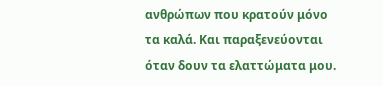ανθρώπων που κρατούν μόνο τα καλά. Και παραξενεύονται όταν δουν τα ελαττώματα μου.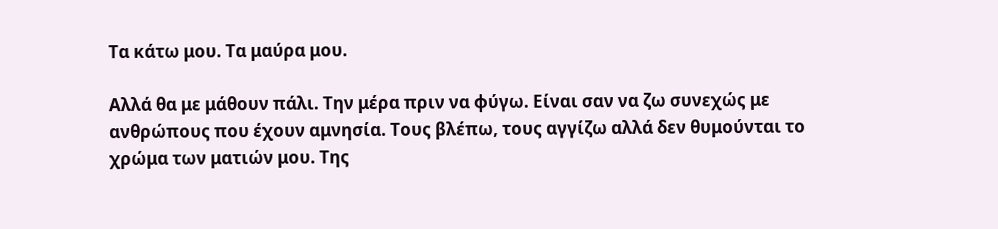Τα κάτω μου. Τα μαύρα μου.

Αλλά θα με μάθουν πάλι. Την μέρα πριν να φύγω. Είναι σαν να ζω συνεχώς με ανθρώπους που έχουν αμνησία. Τους βλέπω, τους αγγίζω αλλά δεν θυμούνται το χρώμα των ματιών μου. Της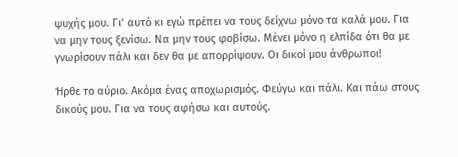ψυχής μου. Γι’ αυτό κι εγώ πρέπει να τους δείχνω μόνο τα καλά μου. Για να μην τους ξενίσω. Να μην τους φοβίσω. Μένει μόνο η ελπίδα ότι θα με γνωρίσουν πάλι και δεν θα με απορρίψουν. Οι δικοί μου άνθρωποι!

Ήρθε το αύριο. Ακόμα ένας αποχωρισμός. Φεύγω και πάλι. Και πάω στους δικούς μου. Για να τους αφήσω και αυτούς.